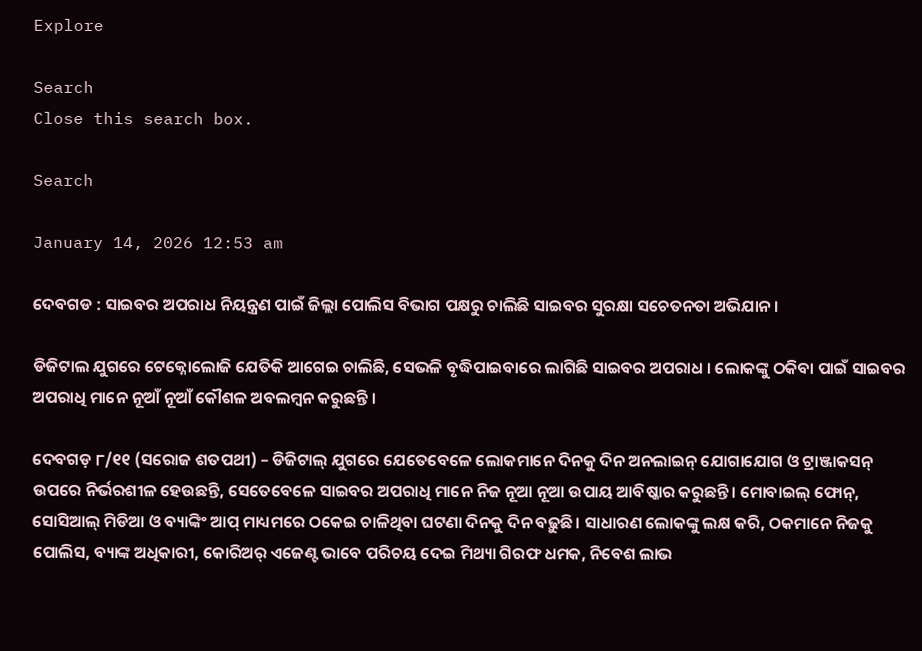Explore

Search
Close this search box.

Search

January 14, 2026 12:53 am

ଦେବଗଡ : ସାଇବର ଅପରାଧ ନିୟନ୍ତ୍ରଣ ପାଇଁ ଜିଲ୍ଲା ପୋଲିସ ବିଭାଗ ପକ୍ଷରୁ ଚାଲିଛି ସାଇବର ସୁରକ୍ଷା ସଚେତନତା ଅଭିଯାନ ।

ଡିଜିଟାଲ ଯୁଗରେ ଟେକ୍ନୋଲୋଜି ଯେତିକି ଆଗେଇ ଚାଲିଛି, ସେଭଳି ବୃଦ୍ଧିପାଇବାରେ ଲାଗିଛି ସାଇବର ଅପରାଧ । ଲୋକଙ୍କୁ ଠକିବା ପାଇଁ ସାଇବର ଅପରାଧି ମାନେ ନୂଆଁ ନୂଆଁ କୌଶଳ ଅବଲମ୍ବନ କରୁଛନ୍ତି ।

ଦେବଗଡ଼ ୮/୧୧ (ସରୋଜ ଶତପଥୀ) – ଡିଜିଟାଲ୍ ଯୁଗରେ ଯେତେବେଳେ ଲୋକମାନେ ଦିନକୁ ଦିନ ଅନଲାଇନ୍ ଯୋଗାଯୋଗ ଓ ଟ୍ରାଞ୍ଜାକସନ୍ ଉପରେ ନିର୍ଭରଶୀଳ ହେଉଛନ୍ତି, ସେତେବେଳେ ସାଇବର ଅପରାଧି ମାନେ ନିଜ ନୂଆ ନୂଆ ଉପାୟ ଆବିଷ୍କାର କରୁଛନ୍ତି। ମୋବାଇଲ୍ ଫୋନ୍, ସୋସିଆଲ୍ ମିଡିଆ ଓ ବ୍ୟାଙ୍କିଂ ଆପ୍ ମାଧ୍ୟମରେ ଠକେଇ ଚାଳିଥିବା ଘଟଣା ଦିନକୁ ଦିନ ବଢ଼ୁଛି। ସାଧାରଣ ଲୋକଙ୍କୁ ଲକ୍ଷ କରି, ଠକମାନେ ନିଜକୁ ପୋଲିସ, ବ୍ୟାଙ୍କ ଅଧିକାରୀ, କୋରିଅର୍ ଏଜେଣ୍ଟ ଭାବେ ପରିଚୟ ଦେଇ ମିଥ୍ୟା ଗିରଫ ଧମକ, ନିବେଶ ଲାଭ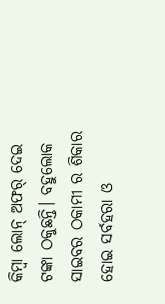କିମ୍ବା ଲୋନ୍ ଅଫର୍ ଦେଇ ଟଙ୍କା ଠକୁଛନ୍ତି। ବହୁଲୋକ ସାଇବର ଠକାମୀ ର ଶିକାର ହୋଇ ସର୍ବହରା ଓ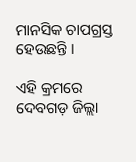ମାନସିକ ଚାପଗ୍ରସ୍ତ ହେଉଛନ୍ତି ।

ଏହି କ୍ରମରେ ଦେବଗଡ଼ ଜିଲ୍ଲା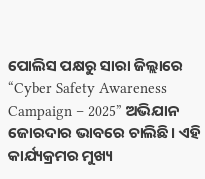ପୋଲିସ ପକ୍ଷରୁ ସାରା ଜିଲ୍ଲାରେ “Cyber Safety Awareness Campaign – 2025” ଅଭିଯାନ ଜୋରଦାର ଭାବରେ ଚାଲିଛି। ଏହି କାର୍ଯ୍ୟକ୍ରମର ମୁଖ୍ୟ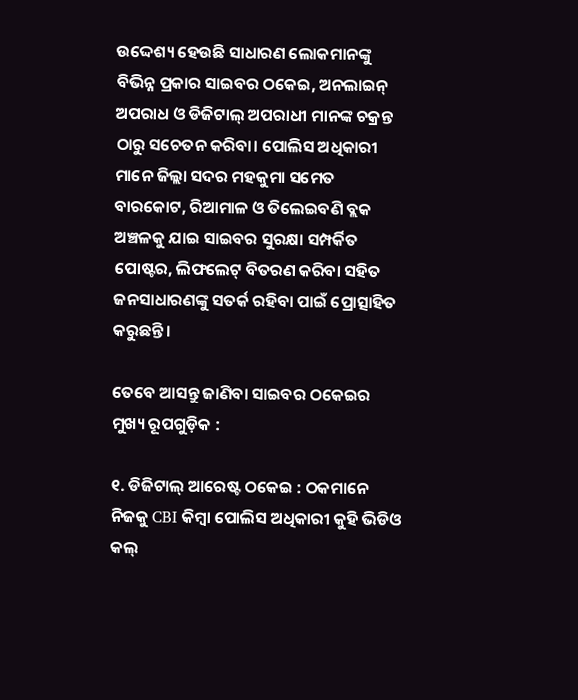ଉଦ୍ଦେଶ୍ୟ ହେଉଛି ସାଧାରଣ ଲୋକମାନଙ୍କୁ ବିଭିନ୍ନ ପ୍ରକାର ସାଇବର ଠକେଇ, ଅନଲାଇନ୍ ଅପରାଧ ଓ ଡିଜିଟାଲ୍ ଅପରାଧୀ ମାନଙ୍କ ଚକ୍ରନ୍ତ ଠାରୁ ସଚେତନ କରିବା। ପୋଲିସ ଅଧିକାରୀ ମାନେ ଜିଲ୍ଲା ସଦର ମହକୁମା ସମେତ ବାରକୋଟ, ରିଆମାଳ ଓ ତିଲେଇବଣି ବ୍ଲକ ଅଞ୍ଚଳକୁ ଯାଇ ସାଇବର ସୁରକ୍ଷା ସମ୍ପର୍କିତ ପୋଷ୍ଟର, ଲିଫଲେଟ୍ ବିତରଣ କରିବା ସହିତ ଜନସାଧାରଣଙ୍କୁ ସତର୍କ ରହିବା ପାଇଁ ପ୍ରୋତ୍ସାହିତ କରୁଛନ୍ତି।

ତେବେ ଆସନ୍ତୁ ଜାଣିବା ସାଇବର ଠକେଇର ମୁଖ୍ୟ ରୂପଗୁଡ଼ିକ :

୧. ଡିଜିଟାଲ୍ ଆରେଷ୍ଟ ଠକେଇ : ଠକମାନେ ନିଜକୁ CBI କିମ୍ବା ପୋଲିସ ଅଧିକାରୀ କୁହି ଭିଡିଓ କଲ୍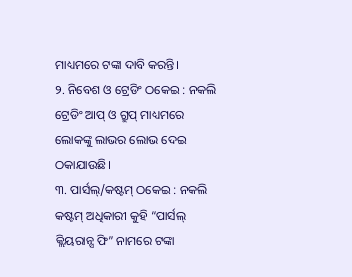ମାଧ୍ୟମରେ ଟଙ୍କା ଦାବି କରନ୍ତି।
୨. ନିବେଶ ଓ ଟ୍ରେଡିଂ ଠକେଇ : ନକଲି ଟ୍ରେଡିଂ ଆପ୍ ଓ ଗ୍ରୁପ୍ ମାଧ୍ୟମରେ ଲୋକଙ୍କୁ ଲାଭର ଲୋଭ ଦେଇ ଠକାଯାଉଛି।
୩. ପାର୍ସଲ୍/କଷ୍ଟମ୍ ଠକେଇ : ନକଲି କଷ୍ଟମ୍ ଅଧିକାରୀ କୁହି “ପାର୍ସଲ୍ କ୍ଲିୟରାନ୍ସ ଫି” ନାମରେ ଟଙ୍କା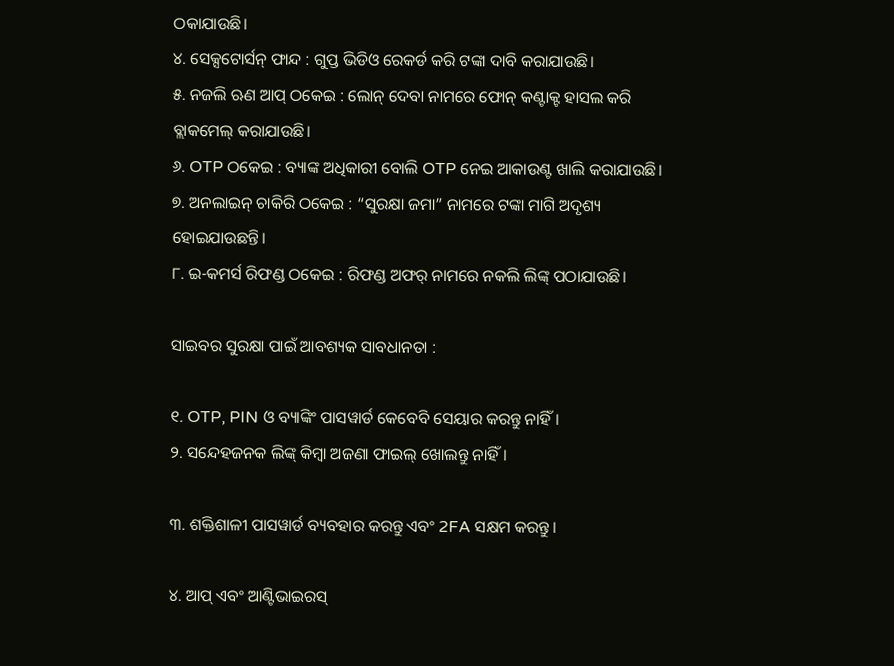ଠକାଯାଉଛି।
୪. ସେକ୍ସଟୋର୍ସନ୍ ଫାନ୍ଦ : ଗୁପ୍ତ ଭିଡିଓ ରେକର୍ଡ କରି ଟଙ୍କା ଦାବି କରାଯାଉଛି।
୫. ନଜଲି ଋଣ ଆପ୍ ଠକେଇ : ଲୋନ୍ ଦେବା ନାମରେ ଫୋନ୍ କଣ୍ଟାକ୍ଟ ହାସଲ କରି ବ୍ଲାକମେଲ୍ କରାଯାଉଛି।
୬. OTP ଠକେଇ : ବ୍ୟାଙ୍କ ଅଧିକାରୀ ବୋଲି OTP ନେଇ ଆକାଉଣ୍ଟ ଖାଲି କରାଯାଉଛି।
୭. ଅନଲାଇନ୍ ଚାକିରି ଠକେଇ : “ସୁରକ୍ଷା ଜମା” ନାମରେ ଟଙ୍କା ମାଗି ଅଦୃଶ୍ୟ ହୋଇଯାଉଛନ୍ତି।
୮. ଇ-କମର୍ସ ରିଫଣ୍ଡ ଠକେଇ : ରିଫଣ୍ଡ ଅଫର୍ ନାମରେ ନକଲି ଲିଙ୍କ୍ ପଠାଯାଉଛି।

ସାଇବର ସୁରକ୍ଷା ପାଇଁ ଆବଶ୍ୟକ ସାବଧାନତା :

୧. OTP, PIN ଓ ବ୍ୟାଙ୍କିଂ ପାସୱାର୍ଡ କେବେବି ସେୟାର କରନ୍ତୁ ନାହିଁ।
୨. ସନ୍ଦେହଜନକ ଲିଙ୍କ୍ କିମ୍ବା ଅଜଣା ଫାଇଲ୍ ଖୋଲନ୍ତୁ ନାହିଁ।

୩. ଶକ୍ତିଶାଳୀ ପାସୱାର୍ଡ ବ୍ୟବହାର କରନ୍ତୁ ଏବଂ 2FA ସକ୍ଷମ କରନ୍ତୁ।

୪. ଆପ୍ ଏବଂ ଆଣ୍ଟିଭାଇରସ୍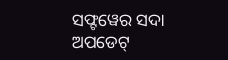ସଫ୍ଟୱେର ସଦା ଅପଡେଟ୍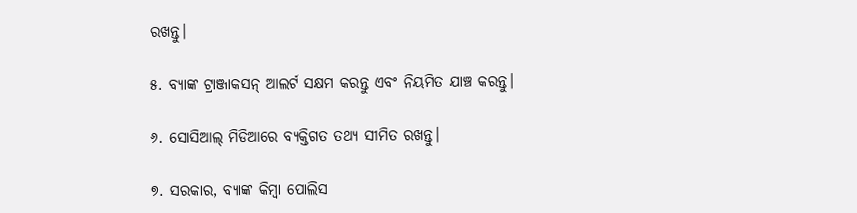ରଖନ୍ତୁ।

୫. ବ୍ୟାଙ୍କ ଟ୍ରାଞ୍ଜାକସନ୍ ଆଲର୍ଟ ସକ୍ଷମ କରନ୍ତୁ ଏବଂ ନିୟମିତ ଯାଞ୍ଚ କରନ୍ତୁ।

୬. ସୋସିଆଲ୍ ମିଡିଆରେ ବ୍ୟକ୍ତିଗତ ତଥ୍ୟ ସୀମିତ ରଖନ୍ତୁ।

୭. ସରକାର, ବ୍ୟାଙ୍କ କିମ୍ବା ପୋଲିସ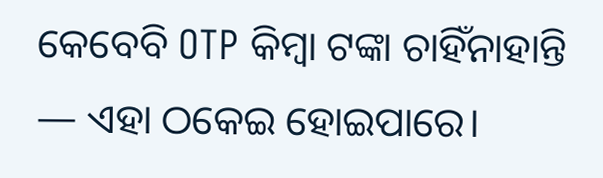କେବେବି OTP କିମ୍ବା ଟଙ୍କା ଚାହିଁନାହାନ୍ତି — ଏହା ଠକେଇ ହୋଇପାରେ।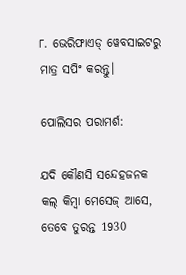୮. ଭେରିଫାଏଡ୍ ୱେବସାଇଟରୁ ମାତ୍ର ସପିଂ କରନ୍ତୁ।

ପୋଲିସର ପରାମର୍ଶ:

ଯଦି କୌଣସି ସନ୍ଦେହଜନକ କଲ୍ କିମ୍ବା ମେସେଜ୍ ଆସେ, ତେବେ ତୁରନ୍ତ 1930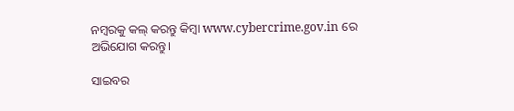ନମ୍ବରକୁ କଲ୍ କରନ୍ତୁ କିମ୍ବା www.cybercrime.gov.in ରେ ଅଭିଯୋଗ କରନ୍ତୁ।

ସାଇବର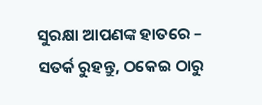ସୁରକ୍ଷା ଆପଣଙ୍କ ହାତରେ – ସତର୍କ ରୁହନ୍ତୁ, ଠକେଇ ଠାରୁ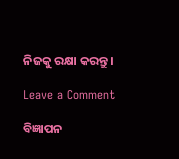ନିଜକୁ ରକ୍ଷା କରନ୍ତୁ।

Leave a Comment

ବିଜ୍ଞାପନ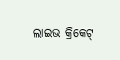ଲାଇଭ କ୍ରିକେଟ୍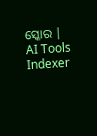ସ୍କୋର |
AI Tools Indexer